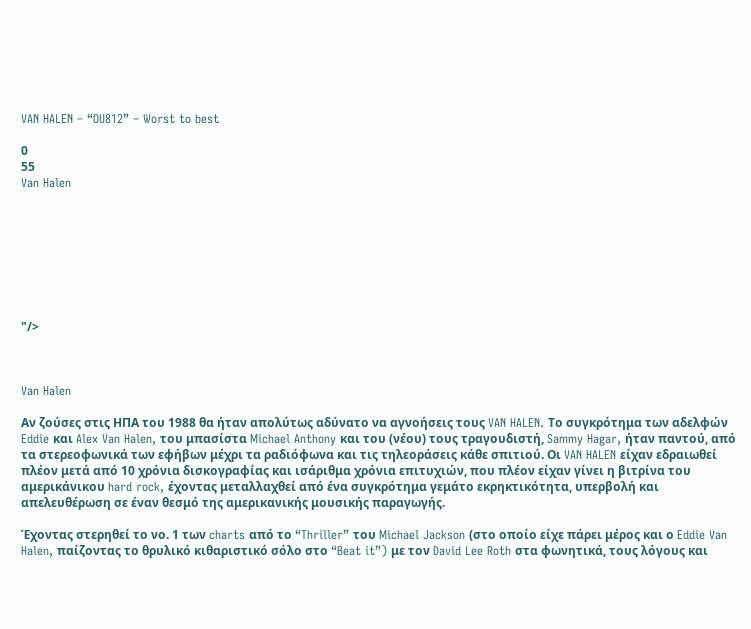VAN HALEN – “OU812” – Worst to best

0
55
Van Halen








"/>



Van Halen

Αν ζούσες στις ΗΠΑ του 1988 θα ήταν απολύτως αδύνατο να αγνοήσεις τους VAN HALEN. Το συγκρότημα των αδελφών Eddie και Alex Van Halen, του μπασίστα Michael Anthony και του (νέου) τους τραγουδιστή, Sammy Hagar, ήταν παντού, από τα στερεοφωνικά των εφήβων μέχρι τα ραδιόφωνα και τις τηλεοράσεις κάθε σπιτιού. Οι VAN HALEN είχαν εδραιωθεί πλέον μετά από 10 χρόνια δισκογραφίας και ισάριθμα χρόνια επιτυχιών, που πλέον είχαν γίνει η βιτρίνα του αμερικάνικου hard rock, έχοντας μεταλλαχθεί από ένα συγκρότημα γεμάτο εκρηκτικότητα, υπερβολή και απελευθέρωση σε έναν θεσμό της αμερικανικής μουσικής παραγωγής.

Έχοντας στερηθεί το νο. 1 των charts από το “Thriller” του Michael Jackson (στο οποίο είχε πάρει μέρος και ο Eddie Van Halen, παίζοντας το θρυλικό κιθαριστικό σόλο στο “Beat it”) με τον David Lee Roth στα φωνητικά, τους λόγους και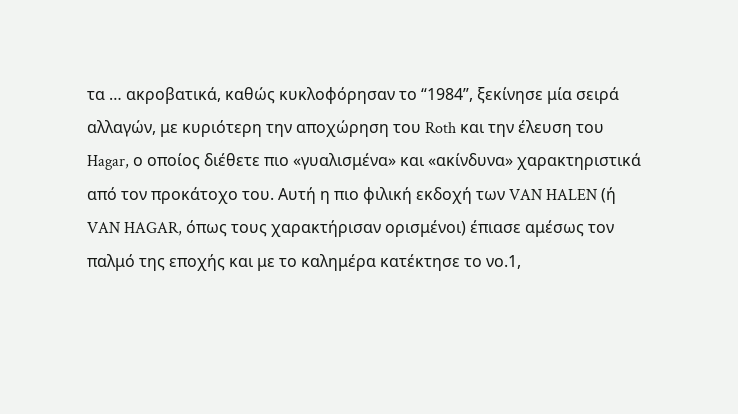τα … ακροβατικά, καθώς κυκλοφόρησαν το “1984”, ξεκίνησε μία σειρά αλλαγών, με κυριότερη την αποχώρηση του Roth και την έλευση του Hagar, ο οποίος διέθετε πιο «γυαλισμένα» και «ακίνδυνα» χαρακτηριστικά από τον προκάτοχο του. Αυτή η πιο φιλική εκδοχή των VAN HALEN (ή VAN HAGAR, όπως τους χαρακτήρισαν ορισμένοι) έπιασε αμέσως τον παλμό της εποχής και με το καλημέρα κατέκτησε το νο.1,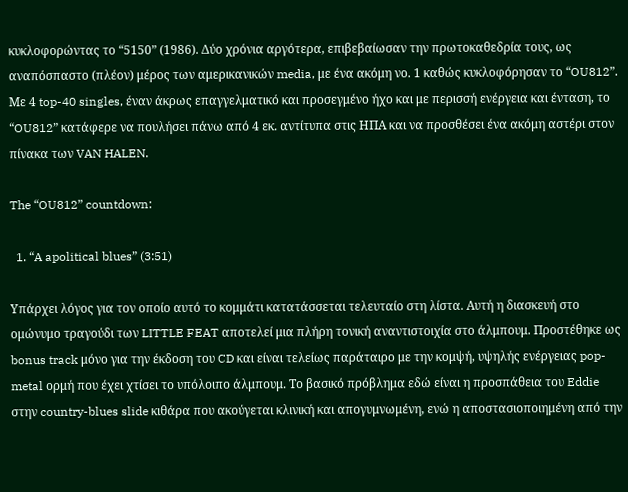κυκλοφορώντας το “5150” (1986). Δύο χρόνια αργότερα, επιβεβαίωσαν την πρωτοκαθεδρία τους, ως αναπόσπαστο (πλέον) μέρος των αμερικανικών media, με ένα ακόμη νο. 1 καθώς κυκλοφόρησαν το “OU812”. Με 4 top-40 singles, έναν άκρως επαγγελματικό και προσεγμένο ήχο και με περισσή ενέργεια και ένταση, το “OU812” κατάφερε να πουλήσει πάνω από 4 εκ. αντίτυπα στις ΗΠΑ και να προσθέσει ένα ακόμη αστέρι στον πίνακα των VAN HALEN.

The “OU812” countdown:

  1. “A apolitical blues” (3:51)

Υπάρχει λόγος για τον οποίο αυτό το κομμάτι κατατάσσεται τελευταίο στη λίστα. Αυτή η διασκευή στο ομώνυμο τραγούδι των LITTLE FEAT αποτελεί μια πλήρη τονική αναντιστοιχία στο άλμπουμ. Προστέθηκε ως bonus track μόνο για την έκδοση του CD και είναι τελείως παράταιρο με την κομψή, υψηλής ενέργειας pop-metal ορμή που έχει χτίσει το υπόλοιπο άλμπουμ. Το βασικό πρόβλημα εδώ είναι η προσπάθεια του Eddie στην country-blues slide κιθάρα που ακούγεται κλινική και απογυμνωμένη, ενώ η αποστασιοποιημένη από την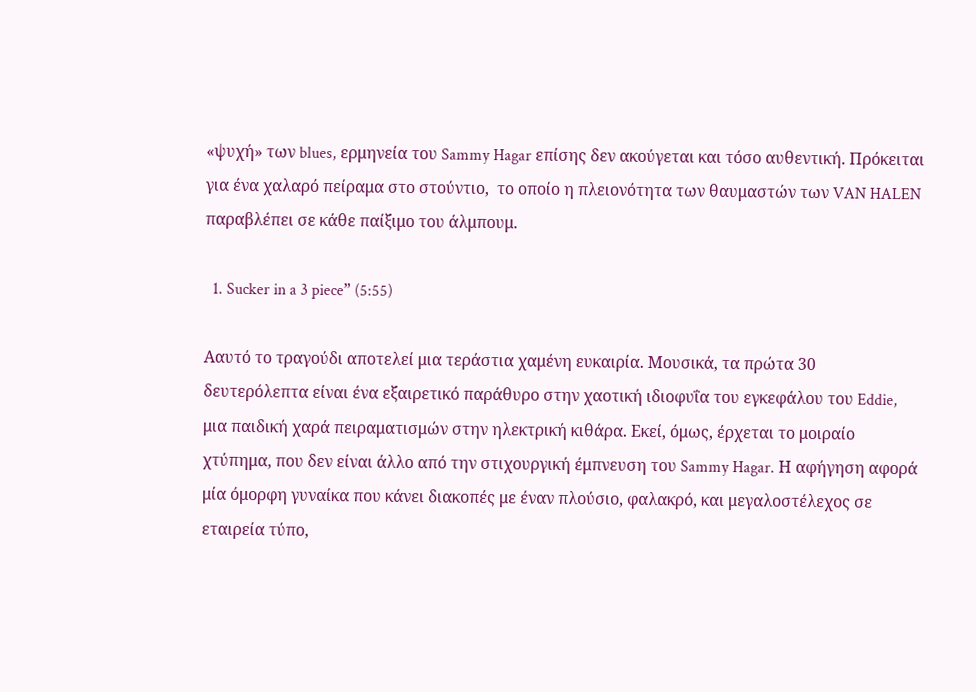«ψυχή» των blues, ερμηνεία του Sammy Hagar επίσης δεν ακούγεται και τόσο αυθεντική. Πρόκειται για ένα χαλαρό πείραμα στο στούντιο,  το οποίο η πλειονότητα των θαυμαστών των VAN HALEN παραβλέπει σε κάθε παίξιμο του άλμπουμ.

  1. Sucker in a 3 piece” (5:55)

Aαυτό το τραγούδι αποτελεί μια τεράστια χαμένη ευκαιρία. Μουσικά, τα πρώτα 30 δευτερόλεπτα είναι ένα εξαιρετικό παράθυρο στην χαοτική ιδιοφυΐα του εγκεφάλου του Eddie, μια παιδική χαρά πειραματισμών στην ηλεκτρική κιθάρα. Εκεί, όμως, έρχεται το μοιραίο χτύπημα, που δεν είναι άλλο από την στιχουργική έμπνευση του Sammy Hagar. Η αφήγηση αφορά μία όμορφη γυναίκα που κάνει διακοπές με έναν πλούσιο, φαλακρό, και μεγαλοστέλεχος σε εταιρεία τύπο,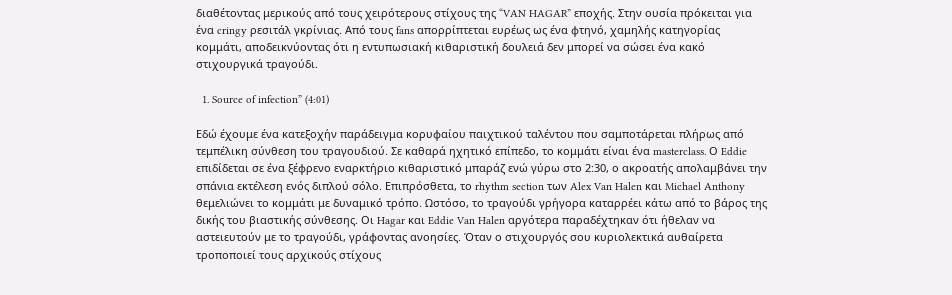διαθέτοντας μερικούς από τους χειρότερους στίχους της “VAN HAGAR” εποχής. Στην ουσία πρόκειται για ένα cringy ρεσιτάλ γκρίνιας. Από τους fans απορρίπτεται ευρέως ως ένα φτηνό, χαμηλής κατηγορίας κομμάτι, αποδεικνύοντας ότι η εντυπωσιακή κιθαριστική δουλειά δεν μπορεί να σώσει ένα κακό στιχουργικά τραγούδι.

  1. Source of infection” (4:01)

Εδώ έχουμε ένα κατεξοχήν παράδειγμα κορυφαίου παιχτικού ταλέντου που σαμποτάρεται πλήρως από τεμπέλικη σύνθεση του τραγουδιού. Σε καθαρά ηχητικό επίπεδο, το κομμάτι είναι ένα masterclass. Ο Eddie επιδίδεται σε ένα ξέφρενο εναρκτήριο κιθαριστικό μπαράζ ενώ γύρω στο 2:30, ο ακροατής απολαμβάνει την σπάνια εκτέλεση ενός διπλού σόλο. Επιπρόσθετα, το rhythm section των Alex Van Halen και Michael Anthony θεμελιώνει το κομμάτι με δυναμικό τρόπο. Ωστόσο, το τραγούδι γρήγορα καταρρέει κάτω από το βάρος της δικής του βιαστικής σύνθεσης. Οι Hagar και Eddie Van Halen αργότερα παραδέχτηκαν ότι ήθελαν να αστειευτούν με το τραγούδι, γράφοντας ανοησίες. Όταν ο στιχουργός σου κυριολεκτικά αυθαίρετα τροποποιεί τους αρχικούς στίχους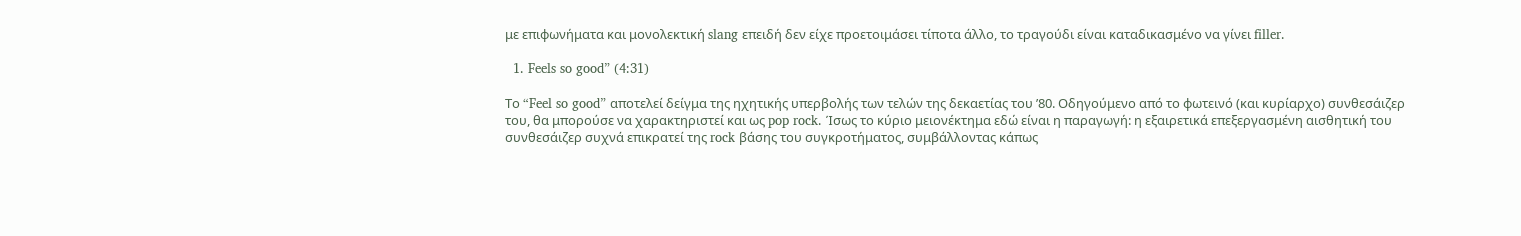με επιφωνήματα και μονολεκτική slang επειδή δεν είχε προετοιμάσει τίποτα άλλο, το τραγούδι είναι καταδικασμένο να γίνει filler.

  1. Feels so good” (4:31)

Το “Feel so good” αποτελεί δείγμα της ηχητικής υπερβολής των τελών της δεκαετίας του ’80. Οδηγούμενο από το φωτεινό (και κυρίαρχο) συνθεσάιζερ του, θα μπορούσε να χαρακτηριστεί και ως pop rock. Ίσως το κύριο μειονέκτημα εδώ είναι η παραγωγή: η εξαιρετικά επεξεργασμένη αισθητική του συνθεσάιζερ συχνά επικρατεί της rock βάσης του συγκροτήματος, συμβάλλοντας κάπως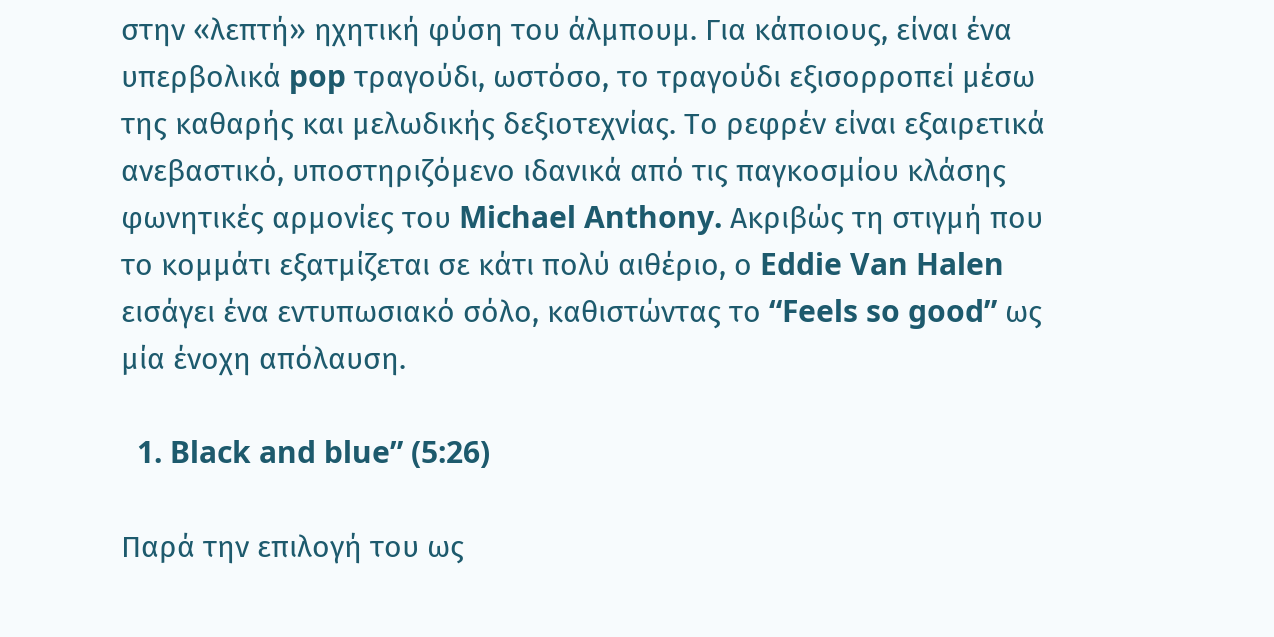στην «λεπτή» ηχητική φύση του άλμπουμ. Για κάποιους, είναι ένα υπερβολικά pop τραγούδι, ωστόσο, το τραγούδι εξισορροπεί μέσω της καθαρής και μελωδικής δεξιοτεχνίας. Το ρεφρέν είναι εξαιρετικά ανεβαστικό, υποστηριζόμενο ιδανικά από τις παγκοσμίου κλάσης φωνητικές αρμονίες του Michael Anthony. Ακριβώς τη στιγμή που το κομμάτι εξατμίζεται σε κάτι πολύ αιθέριο, ο Eddie Van Halen εισάγει ένα εντυπωσιακό σόλο, καθιστώντας το “Feels so good” ως μία ένοχη απόλαυση.

  1. Black and blue” (5:26)

Παρά την επιλογή του ως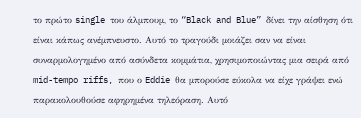το πρώτο single του άλμπουμ, το “Black and Blue” δίνει την αίσθηση ότι είναι κάπως ανέμπνευστο. Αυτό το τραγούδι μοιάζει σαν να είναι συναρμολογημένο από ασύνδετα κομμάτια, χρησιμοποιώντας μια σειρά από mid-tempo riffs, που ο Eddie θα μπορούσε εύκολα να είχε γράψει ενώ παρακολουθούσε αφηρημένα τηλεόραση. Αυτό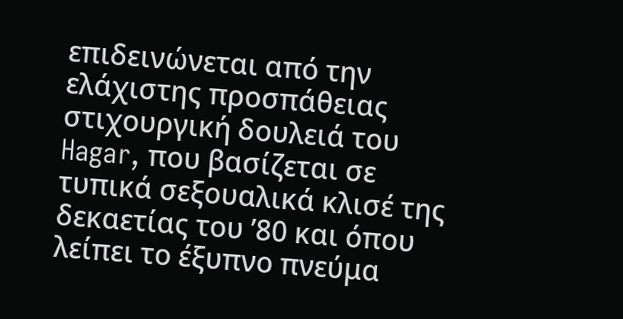επιδεινώνεται από την ελάχιστης προσπάθειας στιχουργική δουλειά του Hagar, που βασίζεται σε τυπικά σεξουαλικά κλισέ της δεκαετίας του ’80 και όπου λείπει το έξυπνο πνεύμα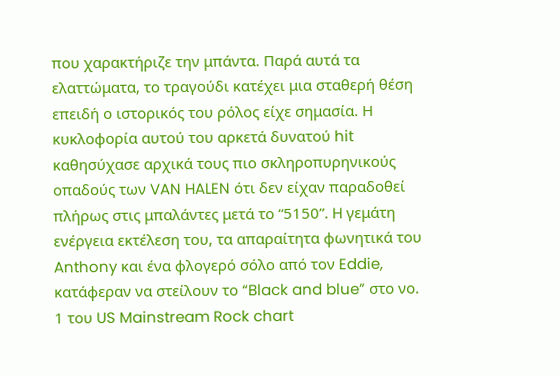που χαρακτήριζε την μπάντα. Παρά αυτά τα ελαττώματα, το τραγούδι κατέχει μια σταθερή θέση επειδή ο ιστορικός του ρόλος είχε σημασία. Η κυκλοφορία αυτού του αρκετά δυνατού hit καθησύχασε αρχικά τους πιο σκληροπυρηνικούς οπαδούς των VAN HALEN ότι δεν είχαν παραδοθεί πλήρως στις μπαλάντες μετά το “5150”. H γεμάτη ενέργεια εκτέλεση του, τα απαραίτητα φωνητικά του Anthony και ένα φλογερό σόλο από τον Eddie, κατάφεραν να στείλουν το “Black and blue” στο νο. 1 του US Mainstream Rock chart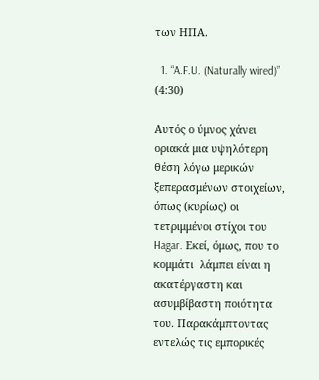των ΗΠΑ.

  1. “A.F.U. (Naturally wired)” (4:30)

Αυτός ο ύμνος χάνει οριακά μια υψηλότερη θέση λόγω μερικών ξεπερασμένων στοιχείων, όπως (κυρίως) οι τετριμμένοι στίχοι του Hagar. Εκεί, όμως, που το κομμάτι  λάμπει είναι η ακατέργαστη και ασυμβίβαστη ποιότητα του. Παρακάμπτοντας εντελώς τις εμπορικές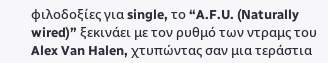φιλοδοξίες για single, το “A.F.U. (Naturally wired)” ξεκινάει με τον ρυθμό των ντραμς του Alex Van Halen, χτυπώντας σαν μια τεράστια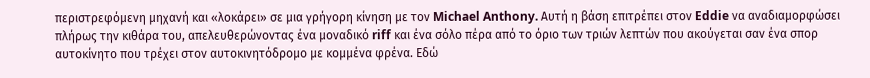περιστρεφόμενη μηχανή και «λοκάρει» σε μια γρήγορη κίνηση με τον Michael Anthony. Αυτή η βάση επιτρέπει στον Eddie να αναδιαμορφώσει πλήρως την κιθάρα του, απελευθερώνοντας ένα μοναδικό riff και ένα σόλο πέρα από το όριο των τριών λεπτών που ακούγεται σαν ένα σπορ αυτοκίνητο που τρέχει στον αυτοκινητόδρομο με κομμένα φρένα. Εδώ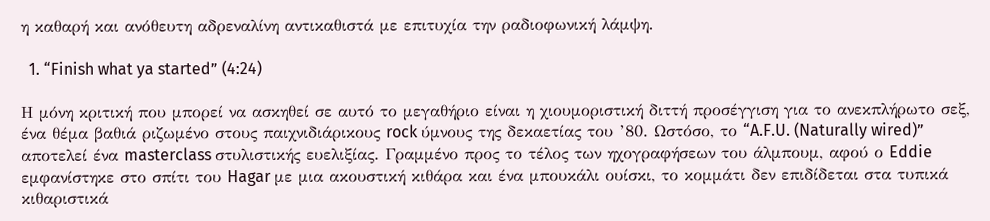η καθαρή και ανόθευτη αδρεναλίνη αντικαθιστά με επιτυχία την ραδιοφωνική λάμψη.

  1. “Finish what ya started” (4:24)

Η μόνη κριτική που μπορεί να ασκηθεί σε αυτό το μεγαθήριο είναι η χιουμοριστική διττή προσέγγιση για το ανεκπλήρωτο σεξ, ένα θέμα βαθιά ριζωμένο στους παιχνιδιάρικους rock ύμνους της δεκαετίας του ’80. Ωστόσο, το “A.F.U. (Naturally wired)” αποτελεί ένα masterclass στυλιστικής ευελιξίας. Γραμμένο προς το τέλος των ηχογραφήσεων του άλμπουμ, αφού ο Eddie εμφανίστηκε στο σπίτι του Hagar με μια ακουστική κιθάρα και ένα μπουκάλι ουίσκι, το κομμάτι δεν επιδίδεται στα τυπικά κιθαριστικά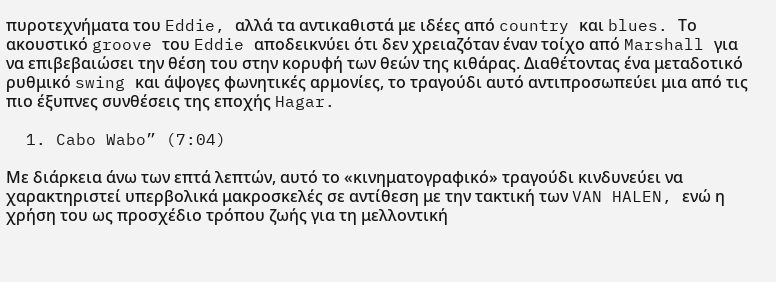πυροτεχνήματα του Eddie, αλλά τα αντικαθιστά με ιδέες από country και blues. Το ακουστικό groove του Eddie αποδεικνύει ότι δεν χρειαζόταν έναν τοίχο από Marshall για να επιβεβαιώσει την θέση του στην κορυφή των θεών της κιθάρας. Διαθέτοντας ένα μεταδοτικό ρυθμικό swing και άψογες φωνητικές αρμονίες, το τραγούδι αυτό αντιπροσωπεύει μια από τις πιο έξυπνες συνθέσεις της εποχής Hagar.

  1. Cabo Wabo” (7:04)

Με διάρκεια άνω των επτά λεπτών, αυτό το «κινηματογραφικό» τραγούδι κινδυνεύει να χαρακτηριστεί υπερβολικά μακροσκελές σε αντίθεση με την τακτική των VAN HALEN, ενώ η χρήση του ως προσχέδιο τρόπου ζωής για τη μελλοντική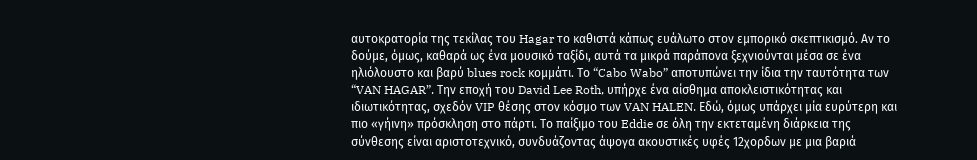αυτοκρατορία της τεκίλας του Hagar το καθιστά κάπως ευάλωτο στον εμπορικό σκεπτικισμό. Αν το δούμε, όμως, καθαρά ως ένα μουσικό ταξίδι, αυτά τα μικρά παράπονα ξεχνιούνται μέσα σε ένα ηλιόλουστο και βαρύ blues rock κομμάτι. Το “Cabo Wabo” αποτυπώνει την ίδια την ταυτότητα των “VAN HAGAR”. Την εποχή του David Lee Roth, υπήρχε ένα αίσθημα αποκλειστικότητας και ιδιωτικότητας, σχεδόν VIP θέσης στον κόσμο των VAN HALEN. Εδώ, όμως υπάρχει μία ευρύτερη και πιο «γήινη» πρόσκληση στο πάρτι. Το παίξιμο του Eddie σε όλη την εκτεταμένη διάρκεια της σύνθεσης είναι αριστοτεχνικό, συνδυάζοντας άψογα ακουστικές υφές 12χορδων με μια βαριά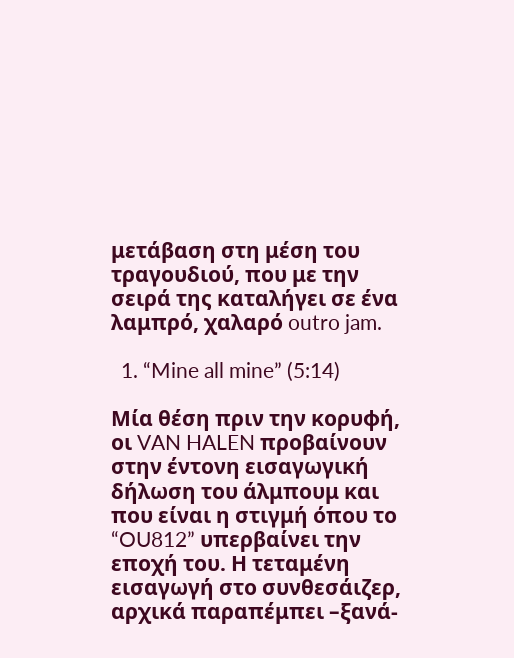μετάβαση στη μέση του τραγουδιού, που με την σειρά της καταλήγει σε ένα λαμπρό, χαλαρό outro jam.

  1. “Mine all mine” (5:14)

Μία θέση πριν την κορυφή, οι VAN HALEN προβαίνουν στην έντονη εισαγωγική δήλωση του άλμπουμ και που είναι η στιγμή όπου το “OU812” υπερβαίνει την εποχή του. Η τεταμένη εισαγωγή στο συνθεσάιζερ, αρχικά παραπέμπει –ξανά-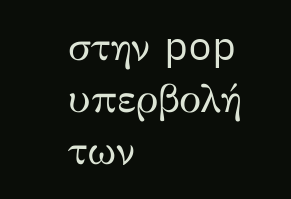στην pop υπερβολή των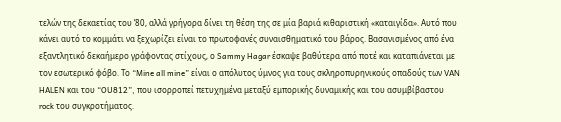τελών της δεκαετίας του ’80, αλλά γρήγορα δίνει τη θέση της σε μία βαριά κιθαριστική «καταιγίδα». Αυτό που κάνει αυτό το κομμάτι να ξεχωρίζει είναι το πρωτοφανές συναισθηματικό του βάρος. Βασανισμένος από ένα εξαντλητικό δεκαήμερο γράφοντας στίχους, ο Sammy Hagar έσκαψε βαθύτερα από ποτέ και καταπιάνεται με τον εσωτερικό φόβο. Το “Mine all mine” είναι ο απόλυτος ύμνος για τους σκληροπυρηνικούς οπαδούς των VAN HALEN και του “OU812”, που ισορροπεί πετυχημένα μεταξύ εμπορικής δυναμικής και του ασυμβίβαστου rock του συγκροτήματος.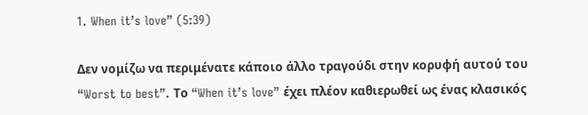1. When it’s love” (5:39)

Δεν νομίζω να περιμένατε κάποιο άλλο τραγούδι στην κορυφή αυτού του “Worst to best”. Το “When it’s love” έχει πλέον καθιερωθεί ως ένας κλασικός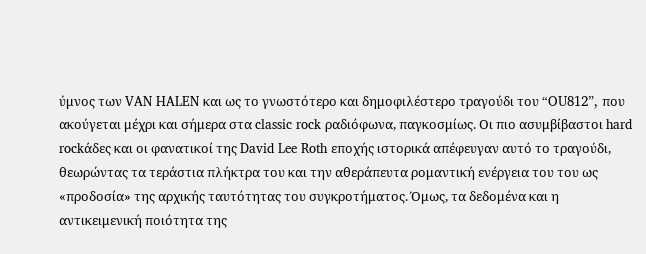ύμνος των VAN HALEN και ως το γνωστότερο και δημοφιλέστερο τραγούδι του “OU812”, που ακούγεται μέχρι και σήμερα στα classic rock ραδιόφωνα, παγκοσμίως. Οι πιο ασυμβίβαστοι hard rockάδες και οι φανατικοί της David Lee Roth εποχής ιστορικά απέφευγαν αυτό το τραγούδι, θεωρώντας τα τεράστια πλήκτρα του και την αθεράπευτα ρομαντική ενέργεια του του ως «προδοσία» της αρχικής ταυτότητας του συγκροτήματος. Όμως, τα δεδομένα και η αντικειμενική ποιότητα της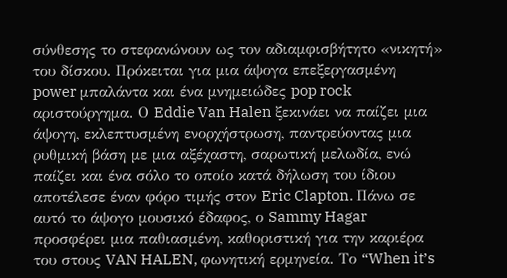σύνθεσης το στεφανώνουν ως τον αδιαμφισβήτητο «νικητή» του δίσκου. Πρόκειται για μια άψογα επεξεργασμένη power μπαλάντα και ένα μνημειώδες pop rock αριστούργημα. Ο Eddie Van Halen ξεκινάει να παίζει μια άψογη, εκλεπτυσμένη ενορχήστρωση, παντρεύοντας μια ρυθμική βάση με μια αξέχαστη, σαρωτική μελωδία, ενώ παίζει και ένα σόλο το οποίο κατά δήλωση του ίδιου αποτέλεσε έναν φόρο τιμής στον Eric Clapton. Πάνω σε αυτό το άψογο μουσικό έδαφος, ο Sammy Hagar προσφέρει μια παθιασμένη, καθοριστική για την καριέρα του στους VAN HALEN, φωνητική ερμηνεία. Το “When it’s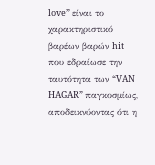love” είναι το χαρακτηριστικό βαρέων βαρών hit που εδραίωσε την ταυτότητα των “VAN HAGAR” παγκοσμίως, αποδεικνύοντας ότι η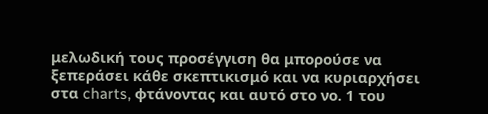μελωδική τους προσέγγιση θα μπορούσε να ξεπεράσει κάθε σκεπτικισμό και να κυριαρχήσει στα charts, φτάνοντας και αυτό στο νο. 1 του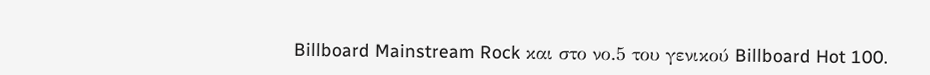Billboard Mainstream Rock και στο νο.5 του γενικού Billboard Hot 100.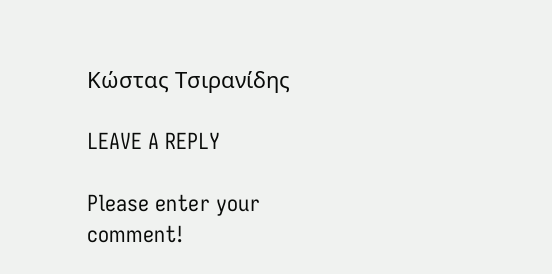Κώστας Τσιρανίδης

LEAVE A REPLY

Please enter your comment!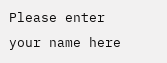Please enter your name here